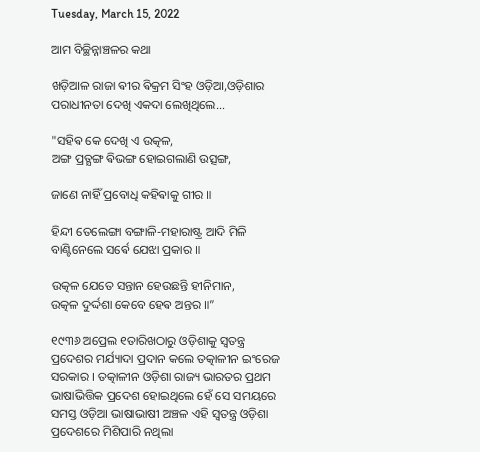Tuesday, March 15, 2022

ଆମ ବିଚ୍ଛିନ୍ନାଞ୍ଚଳର କଥା

ଖଡ଼ିଆଳ ରାଜା ଵୀର ଵିକ୍ରମ ସିଂହ ଓଡ଼ିଆ,ଓଡ଼ିଶାର ପରାଧୀନତା ଦେଖି ଏକଦା ଲେଖିଥିଲେ...

"ସହିଵ କେ ଦେଖି ଏ ଉତ୍କଳ,
ଅଙ୍ଗ ପ୍ରତ୍ଯଙ୍ଗ ଵିଭଙ୍ଗ ହୋଇଗଲାଣି ଉତ୍ସଙ୍ଗ,

ଜାଣେ ନାହିଁ ପ୍ରବୋଧି କହିଵାକୁ ଗୀର ॥

ହିନ୍ଦୀ ତେଲେଙ୍ଗା ବଙ୍ଗାଳି-ମହାରାଷ୍ଟ୍ର ଆଦି ମିଳି ବାଣ୍ଟିନେଲେ ସର୍ଵେ ଯେଝା ପ୍ରକାର ॥

ଉତ୍କଳ ଯେତେ ସନ୍ତାନ ହେଉଛନ୍ତି ହୀନିମାନ,
ଉତ୍କଳ ଦୁର୍ଦ୍ଦଶା କେବେ ହେଵ ଅନ୍ତର ॥”

୧୯୩୬ ଅପ୍ରେଲ ୧ତାରିଖଠାରୁ ଓଡ଼ିଶାକୁ ସ୍ବତନ୍ତ୍ର ପ୍ରଦେଶର ମର୍ଯ୍ୟାଦା ପ୍ରଦାନ କଲେ ତତ୍କାଳୀନ ଇଂରେଜ ସରକାର । ତତ୍କାଳୀନ ଓଡ଼ିଶା ରାଜ୍ୟ ଭାରତର ପ୍ରଥମ ଭାଷାଭିତ୍ତିକ ପ୍ରଦେଶ ହୋଇଥିଲେ ହେଁ ସେ ସମୟରେ ସମସ୍ତ ଓଡ଼ିଆ ଭାଷାଭାଷୀ ଅଞ୍ଚଳ ଏହି ସ୍ୱତନ୍ତ୍ର ଓଡ଼ିଶା ପ୍ରଦେଶରେ ମିଶିପାରି ନଥିଲା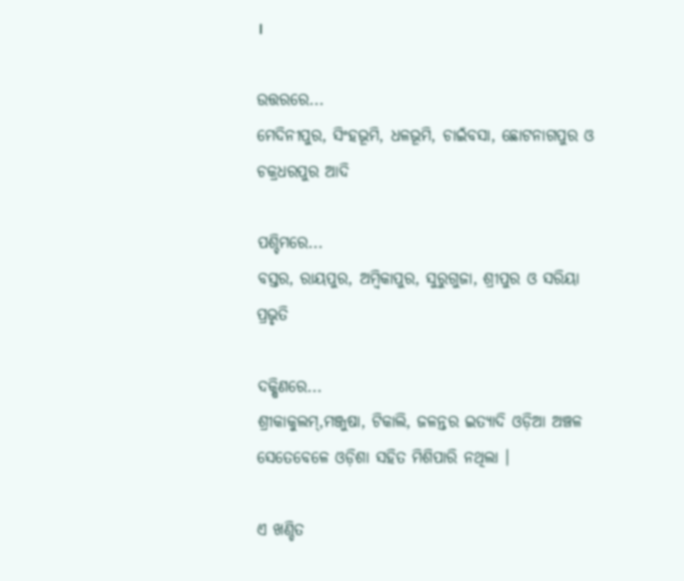।

ଉତ୍ତରରେ...
ମେଦିନୀପୁର, ସିଂହଭୂମି, ଧଳଭୂମି, ଚାଇଁବସା, ଛୋଟନାଗପୁର ଓ ଚକ୍ରଧରପୁର ଆଦି

ପଶ୍ଚିମରେ...
ବସ୍ତର, ରାୟପୁର, ଅମ୍ବିକାପୁର, ସୁରୁଗୁଜା, ଶ୍ରୀପୁର ଓ ସରିୟା ପ୍ରଭୃତି

ଦକ୍ଷିଣରେ...
ଶ୍ରୀକାକୁଲମ୍,ମଞ୍ଜୁଷା, ଟିକାଲି, ଜଳନ୍ତର ଇତ୍ୟାଦି ଓଡ଼ିଆ ଅଞ୍ଚଳ ସେତେବେଳେ ଓଡ଼ିଶା ସହିତ ମିଶିପାରି ନଥିଲା ।

ଏ ଖଣ୍ଡିତ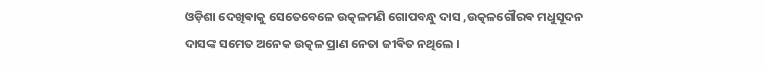ଓଡ଼ିଶା ଦେଖିଵାକୁ ସେତେବେଳେ ଉତ୍କଳମଣି ଗୋପବନ୍ଧୁ ଦାସ ,ଉତ୍କଳଗୌରଵ ମଧୁସୂଦନ ଦାସଙ୍କ ସମେତ ଅନେକ ଉତ୍କଳ ପ୍ରାଣ ନେତା ଜୀଵିତ ନଥିଲେ ।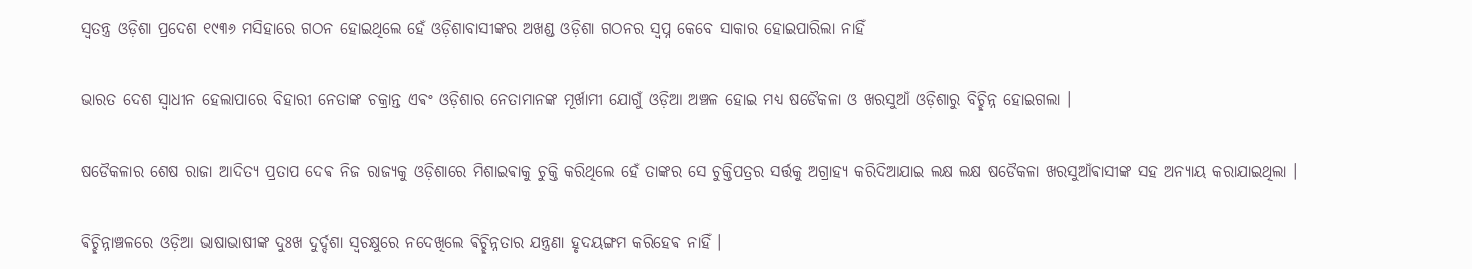ସ୍ଵତନ୍ତ୍ର ଓଡ଼ିଶା ପ୍ରଦେଶ ୧୯୩୬ ମସିହାରେ ଗଠନ ହୋଇଥିଲେ ହେଁ ଓଡ଼ିଶାବାସୀଙ୍କର ଅଖଣ୍ଡ ଓଡ଼ିଶା ଗଠନର ସ୍ଵପ୍ନ କେବେ ସାକାର ହୋଇପାରିଲା ନାହିଁ

ଭାରତ ଦେଶ ସ୍ବାଧୀନ ହେଲାପାରେ ବିହାରୀ ନେତାଙ୍କ ଚକ୍ରାନ୍ତ ଏଵଂ ଓଡ଼ିଶାର ନେତାମାନଙ୍କ ମୂର୍ଖାମୀ ଯୋଗୁଁ ଓଡ଼ିଆ ଅଞ୍ଚଳ ହୋଇ ମଧ୍ୟ ଷଡୈକଳା ଓ ଖରସୁଆଁ ଓଡ଼ିଶାରୁ ବିଚ୍ଛିନ୍ନ ହୋଇଗଲା ।

ଷଡୈକଳାର ଶେଷ ରାଜା ଆଦିତ୍ୟ ପ୍ରତାପ ଦେଵ ନିଜ ରାଜ୍ୟକୁ ଓଡ଼ିଶାରେ ମିଶାଇଵାକୁ ଚୁକ୍ତି କରିଥିଲେ ହେଁ ତାଙ୍କର ସେ ଚୁକ୍ତିପତ୍ରର ସର୍ତ୍ତକୁ ଅଗ୍ରାହ୍ୟ କରିଦିଆଯାଇ ଲକ୍ଷ ଲକ୍ଷ ଷଡୈକଳା ଖରସୁଆଁଵାସୀଙ୍କ ସହ ଅନ୍ୟାୟ କରାଯାଇଥିଲା ।

ଵିଚ୍ଛିନ୍ନାଞ୍ଚଳରେ ଓଡ଼ିଆ ଭାଷାଭାଷୀଙ୍କ ଦୁଃଖ ଦୁର୍ଦ୍ଦଶା ସ୍ଵଚକ୍ଷୁରେ ନଦେଖିଲେ ଵିଚ୍ଛିନ୍ନତାର ଯନ୍ତ୍ରଣା ହୃଦୟଙ୍ଗମ କରିହେଵ ନାହିଁ ।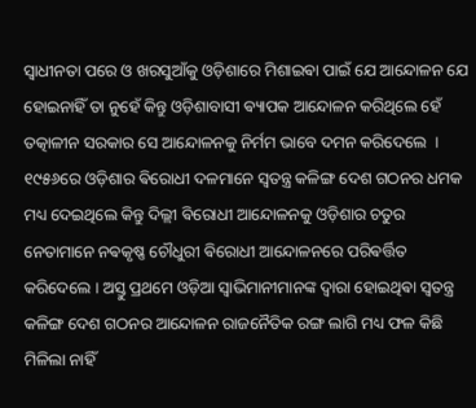ସ୍ଵାଧୀନତା ପରେ ଓ ଖରସୁଆଁକୁ ଓଡ଼ିଶାରେ ମିଶାଇଵା ପାଇଁ ଯେ ଆନ୍ଦୋଳନ ଯେ ହୋଇନାହିଁ ତା ନୁହେଁ କିନ୍ତୁ ଓଡ଼ିଶାବାସୀ ଵ୍ୟାପକ ଆନ୍ଦୋଳନ କରିଥିଲେ ହେଁ ତତ୍କାଳୀନ ସରକାର ସେ ଆନ୍ଦୋଳନକୁ ନିର୍ମମ ଭାବେ ଦମନ କରିଦେଲେ ‌ । ୧୯୫୬ରେ ଓଡ଼ିଶାର ଵିରୋଧୀ ଦଳମାନେ ସ୍ଵତନ୍ତ୍ର କଳିଙ୍ଗ ଦେଶ ଗଠନର ଧମକ ମଧ୍ୟ ଦେଇଥିଲେ କିନ୍ତୁ ଦିଲ୍ଲୀ ଵିରୋଧୀ ଆନ୍ଦୋଳନକୁ ଓଡ଼ିଶାର ଚତୁର ନେତାମାନେ ନଵକୃଷ୍ଣ ଚୌଧୁରୀ ଵିରୋଧୀ ଆନ୍ଦୋଳନରେ ପରିଵର୍ତ୍ତିତ କରିଦେଲେ । ଅସ୍ତୁ ପ୍ରଥମେ ଓଡ଼ିଆ ସ୍ଵାଭିମାନୀମାନଙ୍କ ଦ୍ଵାରା ହୋଇଥିଵା ସ୍ଵତନ୍ତ୍ର କଳିଙ୍ଗ ଦେଶ ଗଠନର ଆନ୍ଦୋଳନ ରାଜନୈତିକ ରଙ୍ଗ ଲାଗି ମଧ୍ୟ ଫଳ କିଛି ମିଳିଲା ନାହିଁ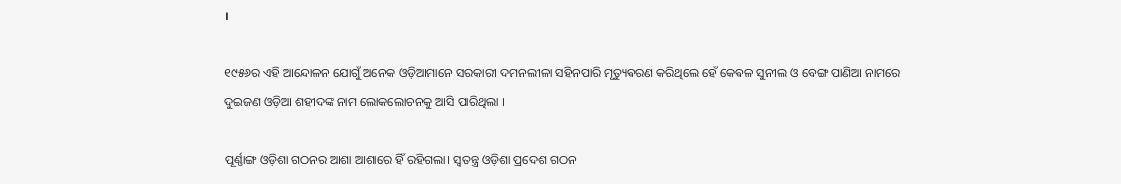।

୧୯୫୬ର ଏହି ଆନ୍ଦୋଳନ ଯୋଗୁଁ ଅନେକ ଓଡ଼ିଆମାନେ ସରକାରୀ ଦମନଲୀଳା ସହିନପାରି ମୃତ୍ୟୁଵରଣ କରିଥିଲେ ହେଁ କେଵଳ ସୁନୀଲ ଓ ବେଙ୍ଗ ପାଣିଆ ନାମରେ ଦୁଇଜଣ ଓଡ଼ିଆ ଶହୀଦଙ୍କ ନାମ ଲୋକଲୋଚନକୁ ଆସି ପାରିଥିଲା ।

ପୂର୍ଣ୍ଣାଙ୍ଗ ଓଡ଼ିଶା ଗଠନର ଆଶା ଆଶାରେ ହିଁ ରହିଗଲା। ସ୍ବତନ୍ତ୍ର ଓଡ଼ିଶା ପ୍ରଦେଶ ଗଠନ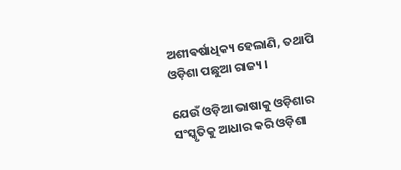ଅଶୀଵର୍ଷାଧିକ୍ୟ ହେଲାଣି, ତଥାପି ଓଡ଼ିଶା ପଛୁଆ ରାଜ୍ୟ ।

ଯେଉଁ ଓଡ଼ିଆ ଭାଷାକୁ ଓଡ଼ିଶାର ସଂସ୍କୃତିକୁ ଆଧାର କରି ଓଡ଼ିଶା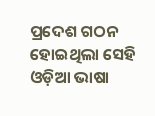ପ୍ରଦେଶ ଗଠନ ହୋଇଥିଲା ସେହି ଓଡ଼ିଆ ଭାଷା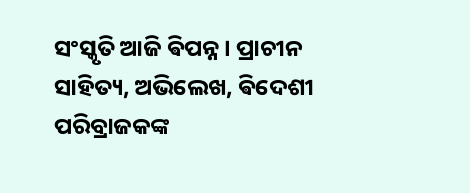ସଂସ୍କୃତି ଆଜି ଵିପନ୍ନ । ପ୍ରାଚୀନ ସାହିତ୍ୟ, ଅଭିଲେଖ, ଵିଦେଶୀ ପରିବ୍ରାଜକଙ୍କ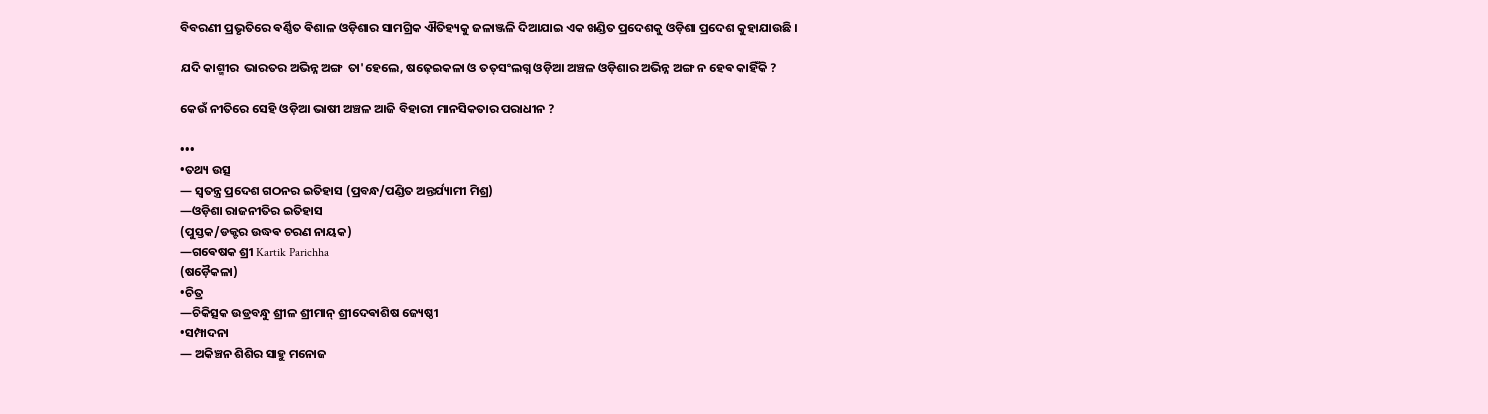ବିବରଣୀ ପ୍ରଭୃତିରେ ଵର୍ଣ୍ଣିତ ଵିଶାଳ ଓଡ଼ିଶାର ସାମଗ୍ରିକ ଐତିହ୍ୟକୁ ଜଳାଞ୍ଜଳି ଦିଆଯାଇ ଏକ ଖଣ୍ଡିତ ପ୍ରଦେଶକୁ ଓଡ଼ିଶା ପ୍ରଦେଶ କୁହାଯାଉଛି ।

ଯଦି କାଶ୍ମୀର  ଭାରତର ଅଭିନ୍ନ ଅଙ୍ଗ  ତା'ହେଲେ, ଷଢ଼େଇକଳା ଓ ତତ୍‌ସଂଲଗ୍ନ ଓଡ଼ିଆ ଅଞ୍ଚଳ ଓଡ଼ିଶାର ଅଭିନ୍ନ ଅଙ୍ଗ ନ ହେଵ କାହିଁକି ?

କେଉଁ ନୀତିରେ ସେହି ଓଡ଼ିଆ ଭାଷୀ ଅଞ୍ଚଳ ଆଜି ବିହାରୀ ମାନସିକତାର ପରାଧୀନ ?

•••
•ତଥ୍ୟ ଉତ୍ସ
— ସ୍ଵତନ୍ତ୍ର ପ୍ରଦେଶ ଗଠନର ଇତିହାସ (ପ୍ରବନ୍ଧ/ପଣ୍ଡିତ ଅନ୍ତର୍ଯ୍ୟାମୀ ମିଶ୍ର)
—ଓଡ଼ିଶା ରାଜନୀତିର ଇତିହାସ
(ପୁସ୍ତକ/ଡକ୍ଟର ଉଦ୍ଧଵ ଚରଣ ନାୟକ)
—ଗଵେଷକ ଶ୍ରୀ Kartik Parichha
(ଷଡ଼ୈକଳା)
•ଚିତ୍ର
—ଚିକିତ୍ସକ ଉଡ୍ରବନ୍ଧୁ ଶ୍ରୀଳ ଶ୍ରୀମାନ୍ ଶ୍ରୀଦେଵାଶିଷ ଜ୍ୟେଷ୍ଠୀ
•ସମ୍ପାଦନା
— ଅକିଞ୍ଚନ ଶିଶିର ସାହୁ ମନୋଜ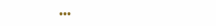•••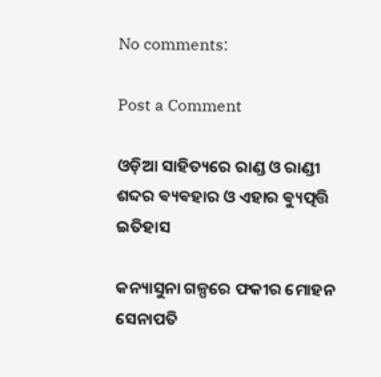No comments:

Post a Comment

ଓଡ଼ିଆ ସାହିତ୍ୟରେ ରାଣ୍ଡ ଓ ରାଣ୍ଡୀ ଶବ୍ଦର ଵ୍ୟଵହାର ଓ ଏହାର ଵ୍ୟୁତ୍ପତ୍ତି ଇତିହାସ

କନ୍ୟାସୁନା ଗଳ୍ପରେ ଫକୀର ମୋହନ ସେନାପତି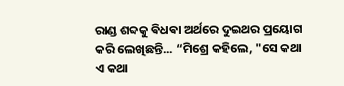ରାଣ୍ଡ ଶବ୍ଦକୁ ଵିଧଵା ଅର୍ଥରେ ଦୁଇଥର ପ୍ରୟୋଗ କରି ଲେଖିଛନ୍ତି... “ମିଶ୍ରେ କହିଲେ, "ସେ କଥା ଏ କଥା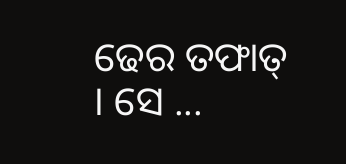ଢେର ତଫାତ୍ । ସେ ...